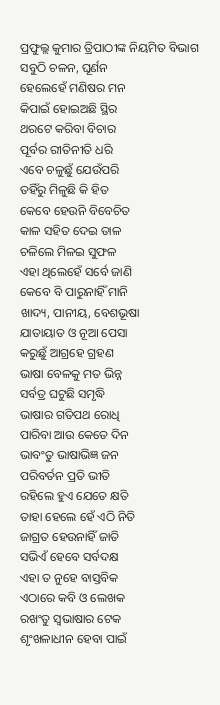ପ୍ରଫୁଲ୍ଲ କୁମାର ତ୍ରିପାଠୀଙ୍କ ନିୟମିତ ବିଭାଗ
ସବୁଠି ଚଳନ, ଘୂର୍ଣନ
ହେଲେହେଁ ମଣିଷର ମନ
କିପାଇଁ ହୋଇଅଛି ସ୍ଥିର
ଥରଟେ କରିବା ବିଚାର
ପୂର୍ବର ରୀତିନୀତି ଧରି
ଏବେ ଚଳୁଛୁଁ ଯେଉଁପରି
ତହିଁରୁ ମିଳୁଛି କି ହିତ
କେବେ ହେଉନି ବିବେଚିତ
କାଳ ସହିତ ଦେଇ ତାଳ
ଚଳିଲେ ମିଳଇ ସୁଫଳ
ଏହା ଥିଲେହେଁ ସର୍ବେ ଜାଣି
କେବେ ବି ପାରୁନାହିଁ ମାନି
ଖାଦ୍ୟ, ପାନୀୟ, ବେଶଭୂଷା
ଯାତାୟାତ ଓ ନୂଆ ପେସା
କରୁଛୁଁ ଆଗ୍ରହେ ଗ୍ରହଣ
ଭାଷା ବେଳକୁ ମତ ଭିନ୍ନ
ସର୍ବତ୍ର ଘଟୁଛି ସମୃଦ୍ଧି
ଭାଷାର ଗତିପଥ ରୋଧି
ପାରିବା ଆଉ କେତେ ଦିନ
ଭାବଂତୁ ଭାଷାଭିଜ୍ଞ ଜନ
ପରିବର୍ତନ ପ୍ରତି ଭୀତି
ରହିଲେ ହୁଏ ଯେତେ କ୍ଷତି
ତାହା ହେଲେ ହେଁ ଏଠି ନିତି
ଜାଗ୍ରତ ହେଉନାହିଁ ଜାତି
ସଭିଏଁ ହେବେ ସର୍ବଦକ୍ଷ
ଏହା ତ ନୁହେ ବାସ୍ତବିକ
ଏଠାରେ କବି ଓ ଲେଖକ
ରଖଂତୁ ସ୍ବଭାଷାର ଟେକ
ଶୃଂଖଳାଧୀନ ହେବା ପାଇଁ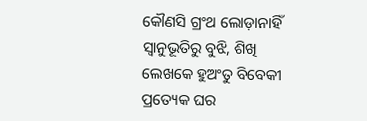କୌଣସି ଗ୍ରଂଥ ଲୋଡ଼ାନାହିଁ
ସ୍ବାନୁଭୂତିରୁ ବୁଝି, ଶିଖି
ଲେଖକେ ହୁଅଂତୁ ବିବେକୀ
ପ୍ରତ୍ୟେକ ଘର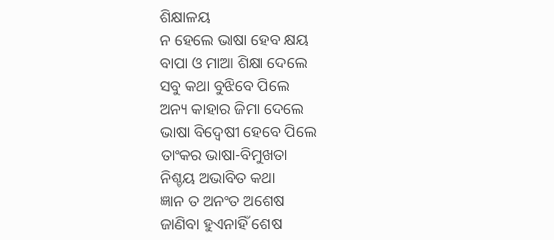ଶିକ୍ଷାଳୟ
ନ ହେଲେ ଭାଷା ହେବ କ୍ଷୟ
ବାପା ଓ ମାଆ ଶିକ୍ଷା ଦେଲେ
ସବୁ କଥା ବୁଝିବେ ପିଲେ
ଅନ୍ୟ କାହାର ଜିମା ଦେଲେ
ଭାଷା ବିଦ୍ବେଷୀ ହେବେ ପିଲେ
ତାଂକର ଭାଷା-ବିମୁଖତା
ନିଶ୍ଚୟ ଅଭାବିତ କଥା
ଜ୍ଞାନ ତ ଅନଂତ ଅଶେଷ
ଜାଣିବା ହୁଏନାହିଁ ଶେଷ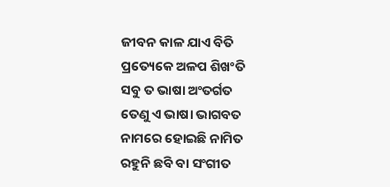ଜୀବନ କାଳ ଯାଏ ବିତି
ପ୍ରତ୍ୟେକେ ଅଳପ ଶିଖଂତି
ସବୁ ତ ଭାଷା ଅଂତର୍ଗତ
ତେଣୁ ଏ ଭାଷା ଭାଗବତ
ନାମରେ ହୋଇଛି ନାମିତ
ରହୁନି ଛବି ବା ସଂଗୀତ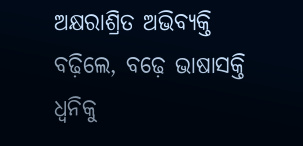ଅକ୍ଷରାଶ୍ରିତ ଅଭିବ୍ୟକ୍ତି
ବଢ଼ିଲେ, ବଢ଼େ ଭାଷାସକ୍ତି
ଧ୍ବନିକୁ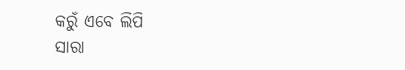କରୁଁ ଏବେ ଲିପି
ସାରା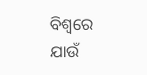ବିଶ୍ୱରେ ଯାଉଁ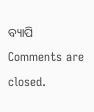ବ୍ୟାପି
Comments are closed.